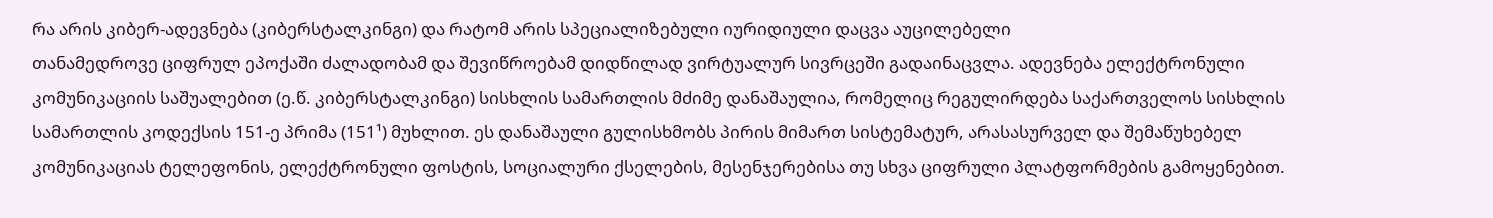რა არის კიბერ-ადევნება (კიბერსტალკინგი) და რატომ არის სპეციალიზებული იურიდიული დაცვა აუცილებელი
თანამედროვე ციფრულ ეპოქაში ძალადობამ და შევიწროებამ დიდწილად ვირტუალურ სივრცეში გადაინაცვლა. ადევნება ელექტრონული კომუნიკაციის საშუალებით (ე.წ. კიბერსტალკინგი) სისხლის სამართლის მძიმე დანაშაულია, რომელიც რეგულირდება საქართველოს სისხლის სამართლის კოდექსის 151-ე პრიმა (151¹) მუხლით. ეს დანაშაული გულისხმობს პირის მიმართ სისტემატურ, არასასურველ და შემაწუხებელ კომუნიკაციას ტელეფონის, ელექტრონული ფოსტის, სოციალური ქსელების, მესენჯერებისა თუ სხვა ციფრული პლატფორმების გამოყენებით.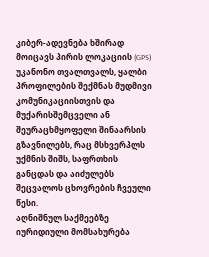კიბერ-ადევნება ხშირად მოიცავს პირის ლოკაციის (GPS) უკანონო თვალთვალს, ყალბი პროფილების შექმნას მუდმივი კომუნიკაციისთვის და მუქარისშემცველი ან შეურაცხმყოფელი შინაარსის გზავნილებს, რაც მსხვერპლს უქმნის შიშს, საფრთხის განცდას და აიძულებს შეცვალოს ცხოვრების ჩვეული წესი.
აღნიშნულ საქმეებზე იურიდიული მომსახურება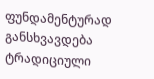ფუნდამენტურად განსხვავდება ტრადიციული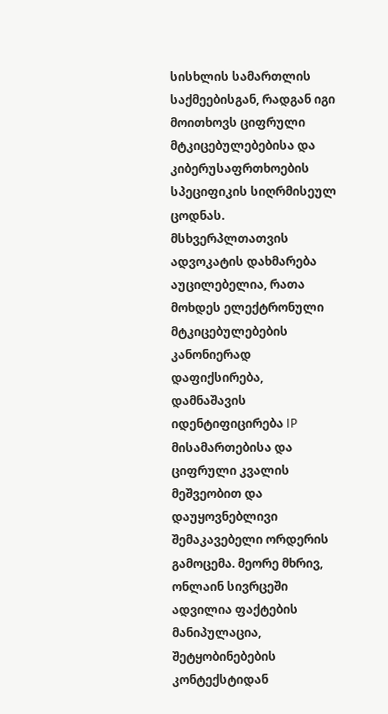სისხლის სამართლის საქმეებისგან, რადგან იგი მოითხოვს ციფრული მტკიცებულებებისა და კიბერუსაფრთხოების სპეციფიკის სიღრმისეულ ცოდნას. მსხვერპლთათვის ადვოკატის დახმარება აუცილებელია, რათა მოხდეს ელექტრონული მტკიცებულებების კანონიერად დაფიქსირება, დამნაშავის იდენტიფიცირება IP მისამართებისა და ციფრული კვალის მეშვეობით და დაუყოვნებლივი შემაკავებელი ორდერის გამოცემა. მეორე მხრივ, ონლაინ სივრცეში ადვილია ფაქტების მანიპულაცია, შეტყობინებების კონტექსტიდან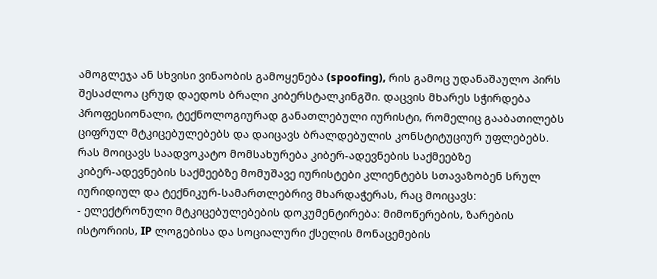ამოგლეჯა ან სხვისი ვინაობის გამოყენება (spoofing), რის გამოც უდანაშაულო პირს შესაძლოა ცრუდ დაედოს ბრალი კიბერსტალკინგში. დაცვის მხარეს სჭირდება პროფესიონალი, ტექნოლოგიურად განათლებული იურისტი, რომელიც გააბათილებს ციფრულ მტკიცებულებებს და დაიცავს ბრალდებულის კონსტიტუციურ უფლებებს.
რას მოიცავს საადვოკატო მომსახურება კიბერ-ადევნების საქმეებზე
კიბერ-ადევნების საქმეებზე მომუშავე იურისტები კლიენტებს სთავაზობენ სრულ იურიდიულ და ტექნიკურ-სამართლებრივ მხარდაჭერას, რაც მოიცავს:
- ელექტრონული მტკიცებულებების დოკუმენტირება: მიმოწერების, ზარების ისტორიის, IP ლოგებისა და სოციალური ქსელის მონაცემების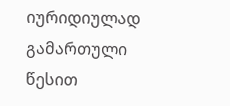იურიდიულად გამართული წესით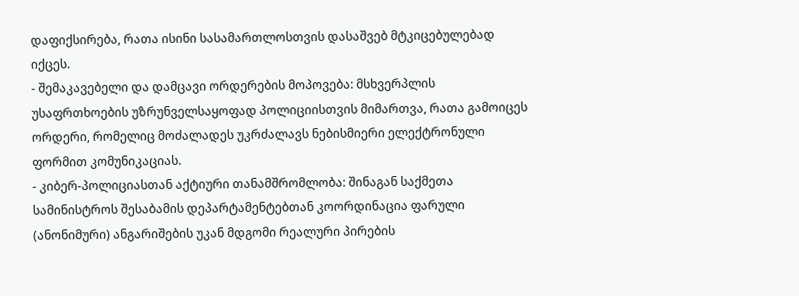დაფიქსირება, რათა ისინი სასამართლოსთვის დასაშვებ მტკიცებულებად იქცეს.
- შემაკავებელი და დამცავი ორდერების მოპოვება: მსხვერპლის უსაფრთხოების უზრუნველსაყოფად პოლიციისთვის მიმართვა, რათა გამოიცეს ორდერი, რომელიც მოძალადეს უკრძალავს ნებისმიერი ელექტრონული ფორმით კომუნიკაციას.
- კიბერ-პოლიციასთან აქტიური თანამშრომლობა: შინაგან საქმეთა სამინისტროს შესაბამის დეპარტამენტებთან კოორდინაცია ფარული (ანონიმური) ანგარიშების უკან მდგომი რეალური პირების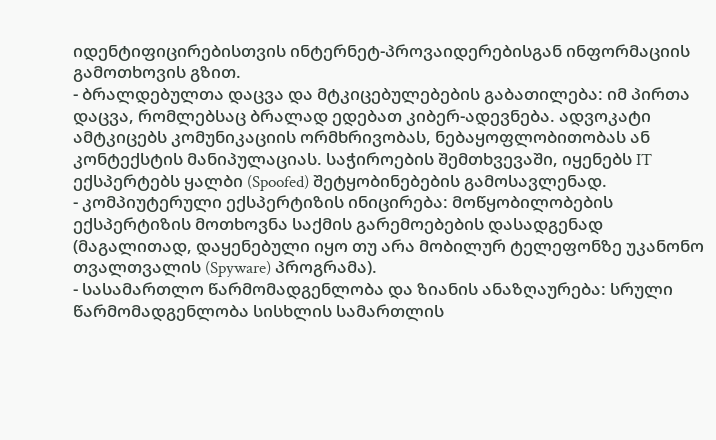იდენტიფიცირებისთვის ინტერნეტ-პროვაიდერებისგან ინფორმაციის გამოთხოვის გზით.
- ბრალდებულთა დაცვა და მტკიცებულებების გაბათილება: იმ პირთა დაცვა, რომლებსაც ბრალად ედებათ კიბერ-ადევნება. ადვოკატი ამტკიცებს კომუნიკაციის ორმხრივობას, ნებაყოფლობითობას ან კონტექსტის მანიპულაციას. საჭიროების შემთხვევაში, იყენებს IT ექსპერტებს ყალბი (Spoofed) შეტყობინებების გამოსავლენად.
- კომპიუტერული ექსპერტიზის ინიცირება: მოწყობილობების ექსპერტიზის მოთხოვნა საქმის გარემოებების დასადგენად (მაგალითად, დაყენებული იყო თუ არა მობილურ ტელეფონზე უკანონო თვალთვალის (Spyware) პროგრამა).
- სასამართლო წარმომადგენლობა და ზიანის ანაზღაურება: სრული წარმომადგენლობა სისხლის სამართლის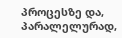პროცესზე და, პარალელურად,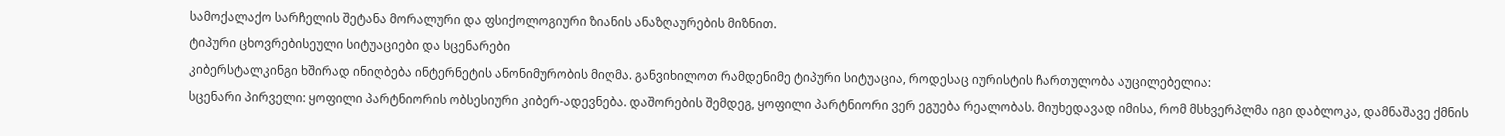სამოქალაქო სარჩელის შეტანა მორალური და ფსიქოლოგიური ზიანის ანაზღაურების მიზნით.
ტიპური ცხოვრებისეული სიტუაციები და სცენარები
კიბერსტალკინგი ხშირად ინიღბება ინტერნეტის ანონიმურობის მიღმა. განვიხილოთ რამდენიმე ტიპური სიტუაცია, როდესაც იურისტის ჩართულობა აუცილებელია:
სცენარი პირველი: ყოფილი პარტნიორის ობსესიური კიბერ-ადევნება. დაშორების შემდეგ, ყოფილი პარტნიორი ვერ ეგუება რეალობას. მიუხედავად იმისა, რომ მსხვერპლმა იგი დაბლოკა, დამნაშავე ქმნის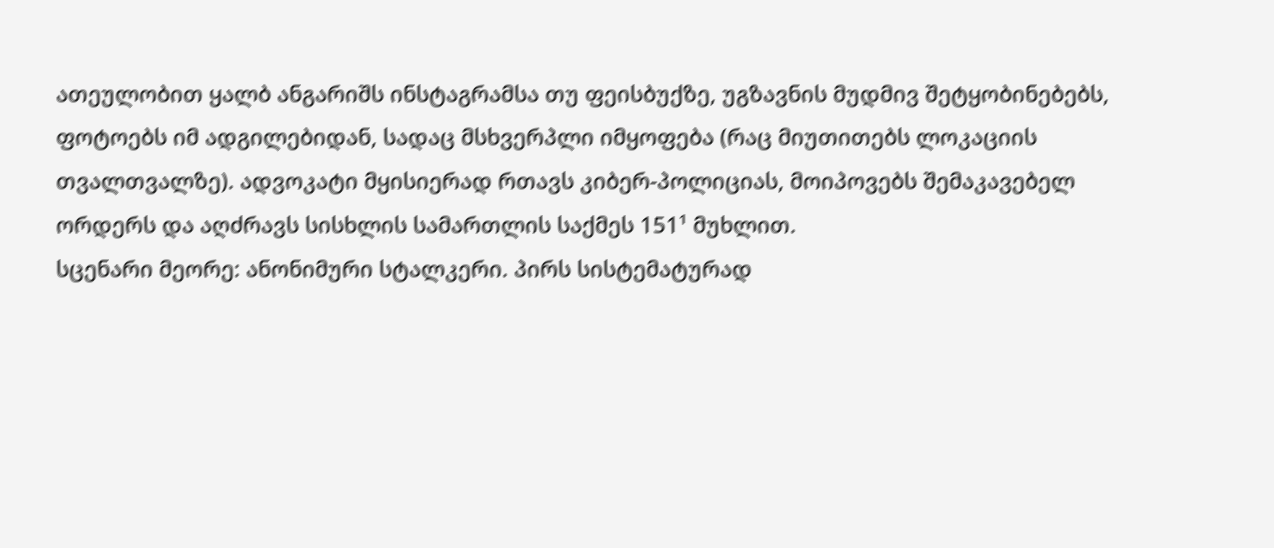ათეულობით ყალბ ანგარიშს ინსტაგრამსა თუ ფეისბუქზე, უგზავნის მუდმივ შეტყობინებებს, ფოტოებს იმ ადგილებიდან, სადაც მსხვერპლი იმყოფება (რაც მიუთითებს ლოკაციის თვალთვალზე). ადვოკატი მყისიერად რთავს კიბერ-პოლიციას, მოიპოვებს შემაკავებელ ორდერს და აღძრავს სისხლის სამართლის საქმეს 151¹ მუხლით.
სცენარი მეორე: ანონიმური სტალკერი. პირს სისტემატურად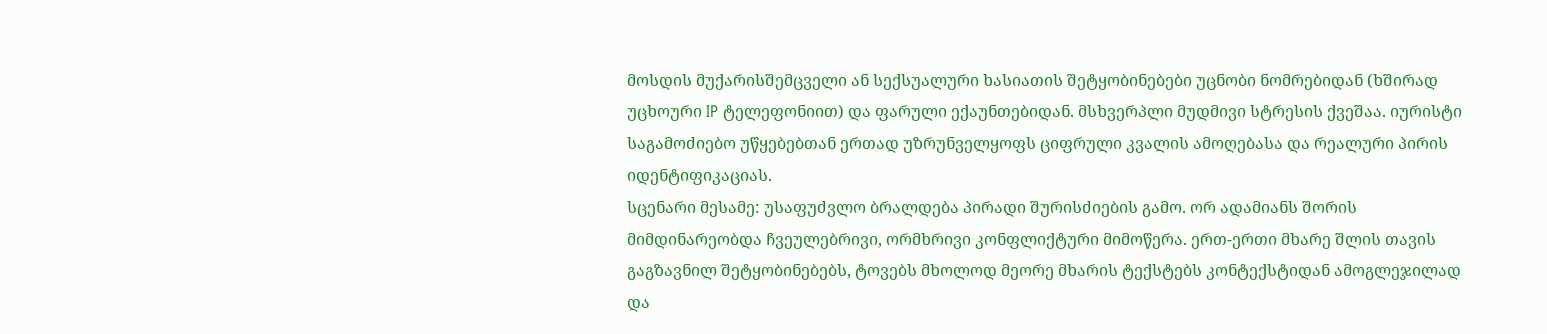მოსდის მუქარისშემცველი ან სექსუალური ხასიათის შეტყობინებები უცნობი ნომრებიდან (ხშირად უცხოური IP ტელეფონიით) და ფარული ექაუნთებიდან. მსხვერპლი მუდმივი სტრესის ქვეშაა. იურისტი საგამოძიებო უწყებებთან ერთად უზრუნველყოფს ციფრული კვალის ამოღებასა და რეალური პირის იდენტიფიკაციას.
სცენარი მესამე: უსაფუძვლო ბრალდება პირადი შურისძიების გამო. ორ ადამიანს შორის მიმდინარეობდა ჩვეულებრივი, ორმხრივი კონფლიქტური მიმოწერა. ერთ-ერთი მხარე შლის თავის გაგზავნილ შეტყობინებებს, ტოვებს მხოლოდ მეორე მხარის ტექსტებს კონტექსტიდან ამოგლეჯილად და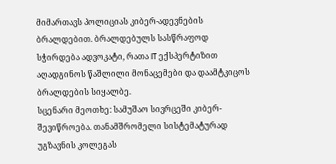მიმართავს პოლიციას კიბერ-ადევნების ბრალდებით. ბრალდებულს სასწრაფოდ სჭირდება ადვოკატი, რათა IT ექსპერტიზით აღადგინოს წაშლილი მონაცემები და დაამტკიცოს ბრალდების სიყალბე.
სცენარი მეოთხე: სამუშაო სივრცეში კიბერ-შევიწროება. თანამშრომელი სისტემატურად უგზავნის კოლეგას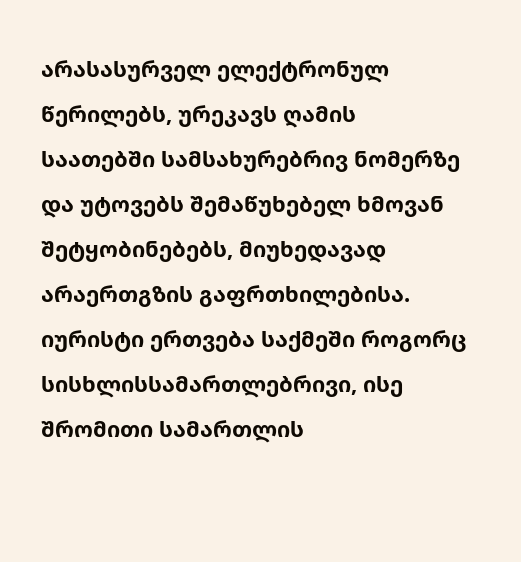არასასურველ ელექტრონულ წერილებს, ურეკავს ღამის საათებში სამსახურებრივ ნომერზე და უტოვებს შემაწუხებელ ხმოვან შეტყობინებებს, მიუხედავად არაერთგზის გაფრთხილებისა. იურისტი ერთვება საქმეში როგორც სისხლისსამართლებრივი, ისე შრომითი სამართლის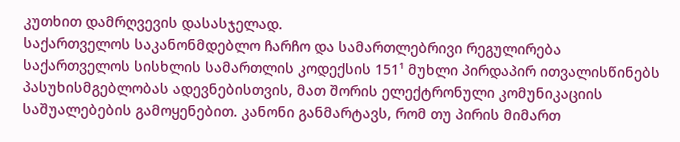კუთხით დამრღვევის დასასჯელად.
საქართველოს საკანონმდებლო ჩარჩო და სამართლებრივი რეგულირება
საქართველოს სისხლის სამართლის კოდექსის 151¹ მუხლი პირდაპირ ითვალისწინებს პასუხისმგებლობას ადევნებისთვის, მათ შორის ელექტრონული კომუნიკაციის საშუალებების გამოყენებით. კანონი განმარტავს, რომ თუ პირის მიმართ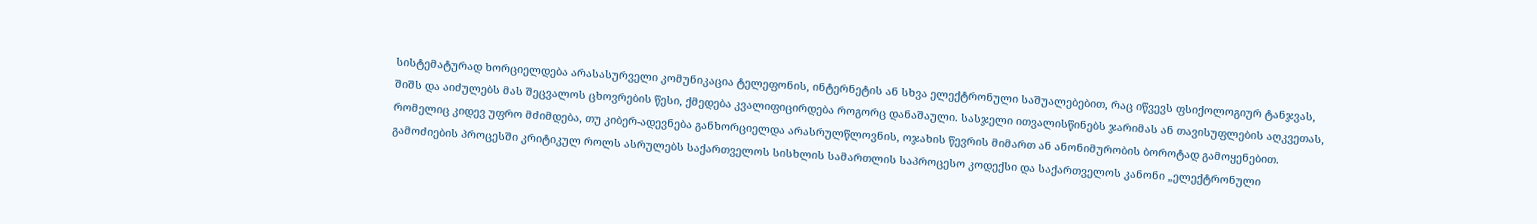სისტემატურად ხორციელდება არასასურველი კომუნიკაცია ტელეფონის, ინტერნეტის ან სხვა ელექტრონული საშუალებებით, რაც იწვევს ფსიქოლოგიურ ტანჯვას, შიშს და აიძულებს მას შეცვალოს ცხოვრების წესი, ქმედება კვალიფიცირდება როგორც დანაშაული. სასჯელი ითვალისწინებს ჯარიმას ან თავისუფლების აღკვეთას, რომელიც კიდევ უფრო მძიმდება, თუ კიბერ-ადევნება განხორციელდა არასრულწლოვნის, ოჯახის წევრის მიმართ ან ანონიმურობის ბოროტად გამოყენებით.
გამოძიების პროცესში კრიტიკულ როლს ასრულებს საქართველოს სისხლის სამართლის საპროცესო კოდექსი და საქართველოს კანონი „ელექტრონული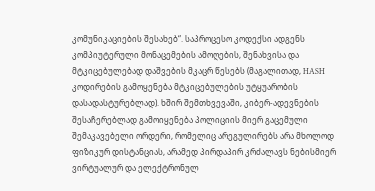კომუნიკაციების შესახებ“. საპროცესო კოდექსი ადგენს კომპიუტერული მონაცემების ამოღების, შენახვისა და მტკიცებულებად დაშვების მკაცრ წესებს (მაგალითად, HASH კოდირების გამოყენება მტკიცებულების უტყუარობის დასადასტურებლად). ხშირ შემთხვევაში, კიბერ-ადევნების შესაჩერებლად გამოიყენება პოლიციის მიერ გაცემული შემაკავებელი ორდერი, რომელიც არეგულირებს არა მხოლოდ ფიზიკურ დისტანციას, არამედ პირდაპირ კრძალავს ნებისმიერ ვირტუალურ და ელექტრონულ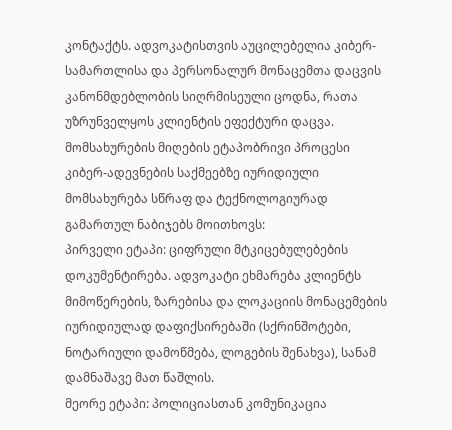კონტაქტს. ადვოკატისთვის აუცილებელია კიბერ-სამართლისა და პერსონალურ მონაცემთა დაცვის კანონმდებლობის სიღრმისეული ცოდნა, რათა უზრუნველყოს კლიენტის ეფექტური დაცვა.
მომსახურების მიღების ეტაპობრივი პროცესი
კიბერ-ადევნების საქმეებზე იურიდიული მომსახურება სწრაფ და ტექნოლოგიურად გამართულ ნაბიჯებს მოითხოვს:
პირველი ეტაპი: ციფრული მტკიცებულებების დოკუმენტირება. ადვოკატი ეხმარება კლიენტს მიმოწერების, ზარებისა და ლოკაციის მონაცემების იურიდიულად დაფიქსირებაში (სქრინშოტები, ნოტარიული დამოწმება, ლოგების შენახვა), სანამ დამნაშავე მათ წაშლის.
მეორე ეტაპი: პოლიციასთან კომუნიკაცია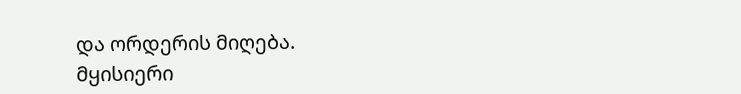და ორდერის მიღება. მყისიერი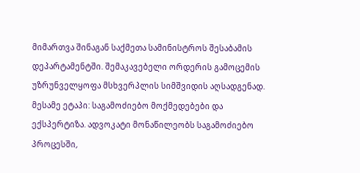მიმართვა შინაგან საქმეთა სამინისტროს შესაბამის დეპარტამენტში. შემაკავებელი ორდერის გამოცემის უზრუნველყოფა მსხვერპლის სიმშვიდის აღსადგენად.
მესამე ეტაპი: საგამოძიებო მოქმედებები და ექსპერტიზა. ადვოკატი მონაწილეობს საგამოძიებო პროცესში,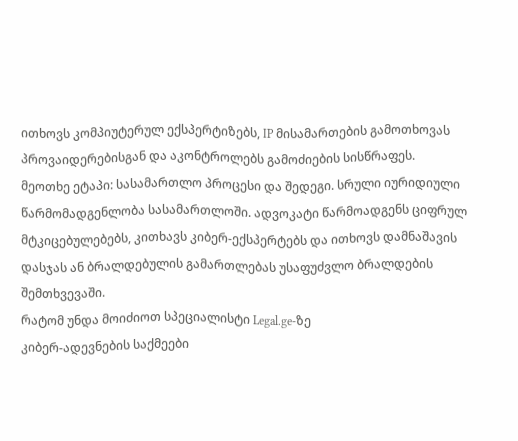ითხოვს კომპიუტერულ ექსპერტიზებს, IP მისამართების გამოთხოვას პროვაიდერებისგან და აკონტროლებს გამოძიების სისწრაფეს.
მეოთხე ეტაპი: სასამართლო პროცესი და შედეგი. სრული იურიდიული წარმომადგენლობა სასამართლოში. ადვოკატი წარმოადგენს ციფრულ მტკიცებულებებს, კითხავს კიბერ-ექსპერტებს და ითხოვს დამნაშავის დასჯას ან ბრალდებულის გამართლებას უსაფუძვლო ბრალდების შემთხვევაში.
რატომ უნდა მოიძიოთ სპეციალისტი Legal.ge-ზე
კიბერ-ადევნების საქმეები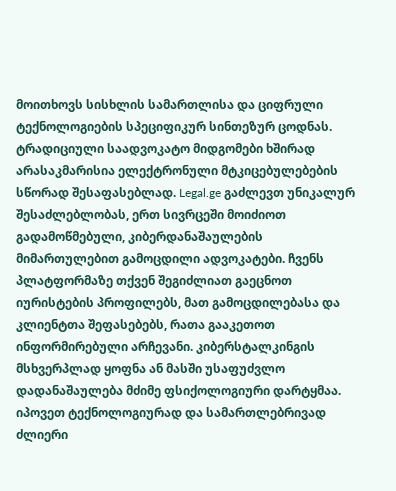მოითხოვს სისხლის სამართლისა და ციფრული ტექნოლოგიების სპეციფიკურ სინთეზურ ცოდნას. ტრადიციული საადვოკატო მიდგომები ხშირად არასაკმარისია ელექტრონული მტკიცებულებების სწორად შესაფასებლად. Legal.ge გაძლევთ უნიკალურ შესაძლებლობას, ერთ სივრცეში მოიძიოთ გადამოწმებული, კიბერდანაშაულების მიმართულებით გამოცდილი ადვოკატები. ჩვენს პლატფორმაზე თქვენ შეგიძლიათ გაეცნოთ იურისტების პროფილებს, მათ გამოცდილებასა და კლიენტთა შეფასებებს, რათა გააკეთოთ ინფორმირებული არჩევანი. კიბერსტალკინგის მსხვერპლად ყოფნა ან მასში უსაფუძვლო დადანაშაულება მძიმე ფსიქოლოგიური დარტყმაა. იპოვეთ ტექნოლოგიურად და სამართლებრივად ძლიერი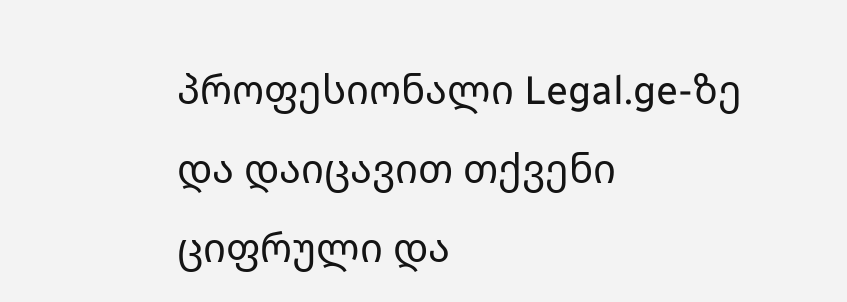პროფესიონალი Legal.ge-ზე და დაიცავით თქვენი ციფრული და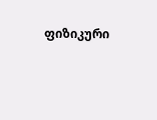ფიზიკური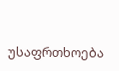უსაფრთხოება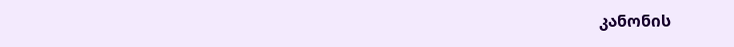კანონის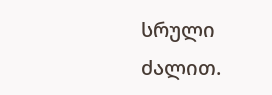სრული ძალით.